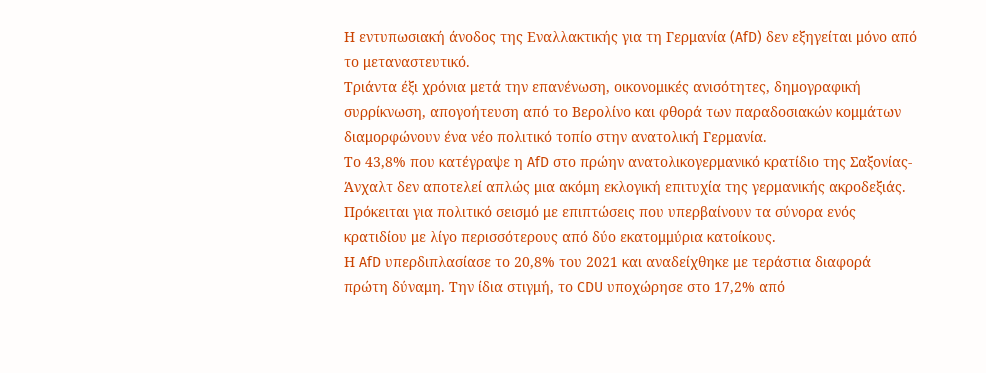Η εντυπωσιακή άνοδος της Εναλλακτικής για τη Γερμανία (AfD) δεν εξηγείται μόνο από το μεταναστευτικό.
Τριάντα έξι χρόνια μετά την επανένωση, οικονομικές ανισότητες, δημογραφική συρρίκνωση, απογοήτευση από το Βερολίνο και φθορά των παραδοσιακών κομμάτων διαμορφώνουν ένα νέο πολιτικό τοπίο στην ανατολική Γερμανία.
Το 43,8% που κατέγραψε η AfD στο πρώην ανατολικογερμανικό κρατίδιο της Σαξονίας-Άνχαλτ δεν αποτελεί απλώς μια ακόμη εκλογική επιτυχία της γερμανικής ακροδεξιάς. Πρόκειται για πολιτικό σεισμό με επιπτώσεις που υπερβαίνουν τα σύνορα ενός κρατιδίου με λίγο περισσότερους από δύο εκατομμύρια κατοίκους.
Η AfD υπερδιπλασίασε το 20,8% του 2021 και αναδείχθηκε με τεράστια διαφορά πρώτη δύναμη. Την ίδια στιγμή, το CDU υποχώρησε στο 17,2% από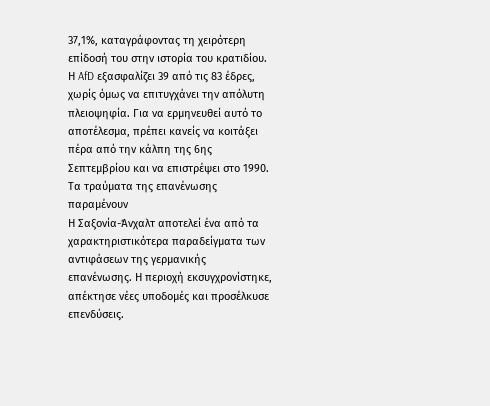37,1%, καταγράφοντας τη χειρότερη επίδοσή του στην ιστορία του κρατιδίου. Η AfD εξασφαλίζει 39 από τις 83 έδρες, χωρίς όμως να επιτυγχάνει την απόλυτη πλειοψηφία. Για να ερμηνευθεί αυτό το αποτέλεσμα, πρέπει κανείς να κοιτάξει πέρα από την κάλπη της 6ης Σεπτεμβρίου και να επιστρέψει στο 1990.
Τα τραύματα της επανένωσης παραμένουν
Η Σαξονία-Άνχαλτ αποτελεί ένα από τα χαρακτηριστικότερα παραδείγματα των αντιφάσεων της γερμανικής επανένωσης. Η περιοχή εκσυγχρονίστηκε, απέκτησε νέες υποδομές και προσέλκυσε επενδύσεις.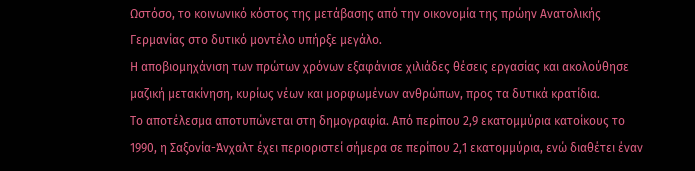Ωστόσο, το κοινωνικό κόστος της μετάβασης από την οικονομία της πρώην Ανατολικής Γερμανίας στο δυτικό μοντέλο υπήρξε μεγάλο.
Η αποβιομηχάνιση των πρώτων χρόνων εξαφάνισε χιλιάδες θέσεις εργασίας και ακολούθησε μαζική μετακίνηση, κυρίως νέων και μορφωμένων ανθρώπων, προς τα δυτικά κρατίδια.
Το αποτέλεσμα αποτυπώνεται στη δημογραφία. Από περίπου 2,9 εκατομμύρια κατοίκους το 1990, η Σαξονία-Άνχαλτ έχει περιοριστεί σήμερα σε περίπου 2,1 εκατομμύρια, ενώ διαθέτει έναν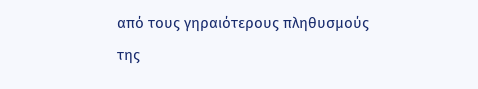από τους γηραιότερους πληθυσμούς της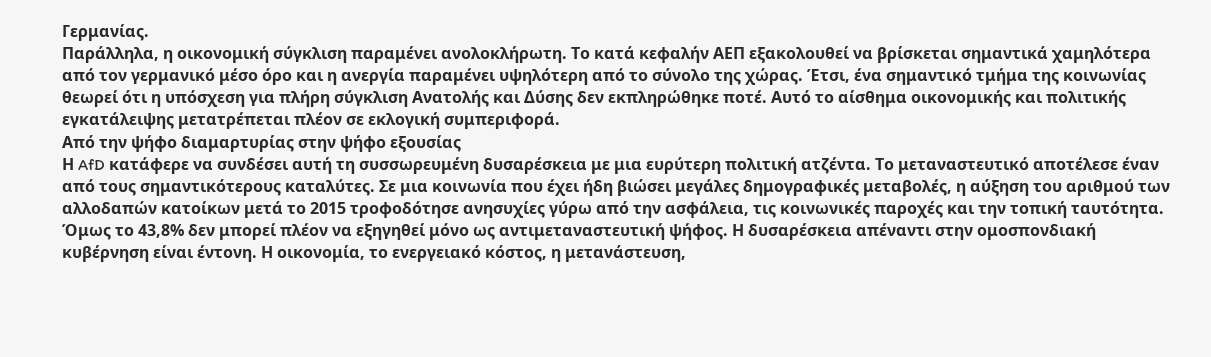Γερμανίας.
Παράλληλα, η οικονομική σύγκλιση παραμένει ανολοκλήρωτη. Το κατά κεφαλήν ΑΕΠ εξακολουθεί να βρίσκεται σημαντικά χαμηλότερα από τον γερμανικό μέσο όρο και η ανεργία παραμένει υψηλότερη από το σύνολο της χώρας. Έτσι, ένα σημαντικό τμήμα της κοινωνίας θεωρεί ότι η υπόσχεση για πλήρη σύγκλιση Ανατολής και Δύσης δεν εκπληρώθηκε ποτέ. Αυτό το αίσθημα οικονομικής και πολιτικής εγκατάλειψης μετατρέπεται πλέον σε εκλογική συμπεριφορά.
Από την ψήφο διαμαρτυρίας στην ψήφο εξουσίας
Η AfD κατάφερε να συνδέσει αυτή τη συσσωρευμένη δυσαρέσκεια με μια ευρύτερη πολιτική ατζέντα. Το μεταναστευτικό αποτέλεσε έναν από τους σημαντικότερους καταλύτες. Σε μια κοινωνία που έχει ήδη βιώσει μεγάλες δημογραφικές μεταβολές, η αύξηση του αριθμού των αλλοδαπών κατοίκων μετά το 2015 τροφοδότησε ανησυχίες γύρω από την ασφάλεια, τις κοινωνικές παροχές και την τοπική ταυτότητα.
Όμως το 43,8% δεν μπορεί πλέον να εξηγηθεί μόνο ως αντιμεταναστευτική ψήφος. Η δυσαρέσκεια απέναντι στην ομοσπονδιακή κυβέρνηση είναι έντονη. Η οικονομία, το ενεργειακό κόστος, η μετανάστευση,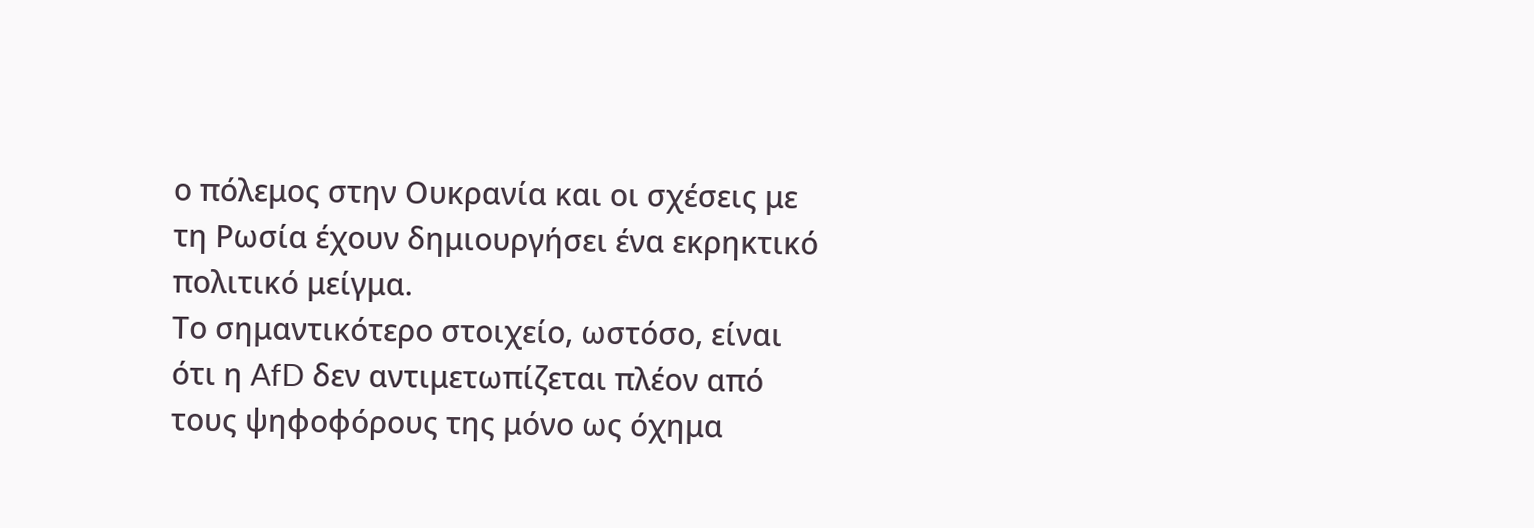ο πόλεμος στην Ουκρανία και οι σχέσεις με τη Ρωσία έχουν δημιουργήσει ένα εκρηκτικό πολιτικό μείγμα.
Το σημαντικότερο στοιχείο, ωστόσο, είναι ότι η AfD δεν αντιμετωπίζεται πλέον από τους ψηφοφόρους της μόνο ως όχημα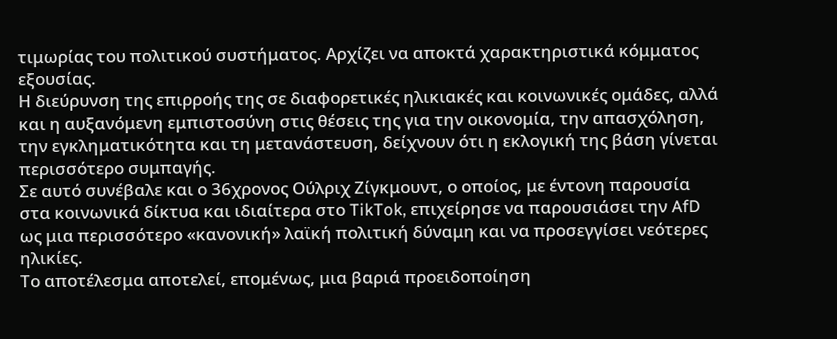τιμωρίας του πολιτικού συστήματος. Αρχίζει να αποκτά χαρακτηριστικά κόμματος εξουσίας.
Η διεύρυνση της επιρροής της σε διαφορετικές ηλικιακές και κοινωνικές ομάδες, αλλά και η αυξανόμενη εμπιστοσύνη στις θέσεις της για την οικονομία, την απασχόληση, την εγκληματικότητα και τη μετανάστευση, δείχνουν ότι η εκλογική της βάση γίνεται περισσότερο συμπαγής.
Σε αυτό συνέβαλε και ο 36χρονος Ούλριχ Ζίγκμουντ, ο οποίος, με έντονη παρουσία στα κοινωνικά δίκτυα και ιδιαίτερα στο TikTok, επιχείρησε να παρουσιάσει την AfD ως μια περισσότερο «κανονική» λαϊκή πολιτική δύναμη και να προσεγγίσει νεότερες ηλικίες.
Το αποτέλεσμα αποτελεί, επομένως, μια βαριά προειδοποίηση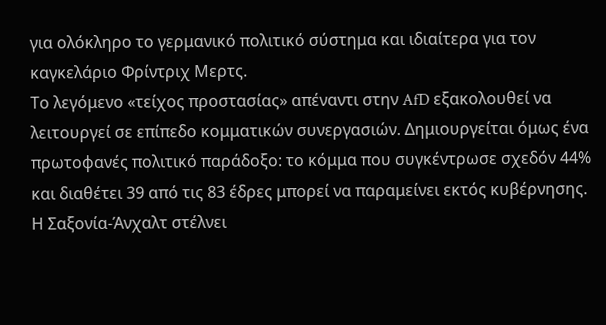για ολόκληρο το γερμανικό πολιτικό σύστημα και ιδιαίτερα για τον καγκελάριο Φρίντριχ Μερτς.
Το λεγόμενο «τείχος προστασίας» απέναντι στην AfD εξακολουθεί να λειτουργεί σε επίπεδο κομματικών συνεργασιών. Δημιουργείται όμως ένα πρωτοφανές πολιτικό παράδοξο: το κόμμα που συγκέντρωσε σχεδόν 44% και διαθέτει 39 από τις 83 έδρες μπορεί να παραμείνει εκτός κυβέρνησης.
Η Σαξονία-Άνχαλτ στέλνει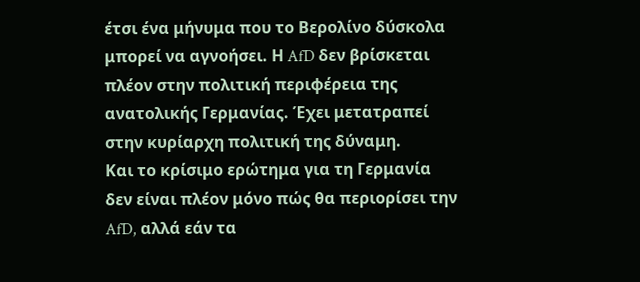έτσι ένα μήνυμα που το Βερολίνο δύσκολα μπορεί να αγνοήσει. Η AfD δεν βρίσκεται πλέον στην πολιτική περιφέρεια της ανατολικής Γερμανίας. Έχει μετατραπεί στην κυρίαρχη πολιτική της δύναμη.
Και το κρίσιμο ερώτημα για τη Γερμανία δεν είναι πλέον μόνο πώς θα περιορίσει την AfD, αλλά εάν τα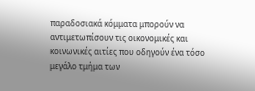παραδοσιακά κόμματα μπορούν να αντιμετωπίσουν τις οικονομικές και κοινωνικές αιτίες που οδηγούν ένα τόσο μεγάλο τμήμα των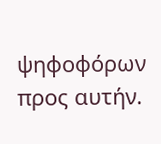ψηφοφόρων προς αυτήν.